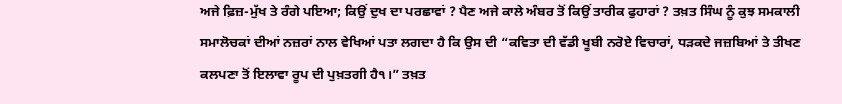ਅਜੇ ਫ਼ਿਜ਼-ਮੁੱਖ ਤੇ ਰੰਗੇ ਪਇਆ; ਕਿਉਂ ਦੁਖ ਦਾ ਪਰਛਾਵਾਂ ? ਪੈਣ ਅਜੇ ਕਾਲੇ ਅੰਬਰ ਤੋਂ ਕਿਉਂ ਤਾਰੀਕ ਫੁਹਾਰਾਂ ? ਤਖ਼ਤ ਸਿੰਘ ਨੂੰ ਕੁਝ ਸਮਕਾਲੀ ਸਮਾਲੋਚਕਾਂ ਦੀਆਂ ਨਜ਼ਰਾਂ ਨਾਲ ਵੇਖਿਆਂ ਪਤਾ ਲਗਦਾ ਹੈ ਕਿ ਉਸ ਦੀ “ਕਵਿਤਾ ਦੀ ਵੱਡੀ ਖੂਬੀ ਨਰੋਏ ਵਿਚਾਰਾਂ, ਧੜਕਦੇ ਜਜ਼ਬਿਆਂ ਤੇ ਤੀਖਣ ਕਲਪਣਾ ਤੋਂ ਇਲਾਵਾ ਰੂਪ ਦੀ ਪੁਖ਼ਤਗੀ ਹੈ੧।” ਤਖ਼ਤ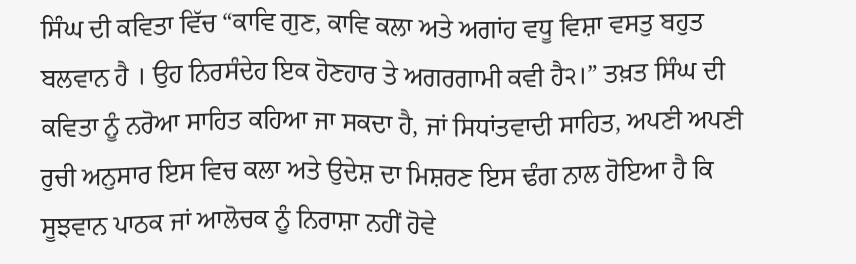ਸਿੰਘ ਦੀ ਕਵਿਤਾ ਵਿੱਚ “ਕਾਵਿ ਗੁਣ, ਕਾਵਿ ਕਲਾ ਅਤੇ ਅਗਾਂਹ ਵਧੂ ਵਿਸ਼ਾ ਵਸਤੁ ਬਹੁਤ ਬਲਵਾਨ ਹੈ । ਉਹ ਨਿਰਸੰਦੇਹ ਇਕ ਹੋਣਹਾਰ ਤੇ ਅਗਰਗਾਮੀ ਕਵੀ ਹੈ੨।” ਤਖ਼ਤ ਸਿੰਘ ਦੀ ਕਵਿਤਾ ਨੂੰ ਨਰੋਆ ਸਾਹਿਤ ਕਹਿਆ ਜਾ ਸਕਦਾ ਹੈ, ਜਾਂ ਸਿਧਾਂਤਵਾਦੀ ਸਾਹਿਤ, ਅਪਣੀ ਅਪਣੀ ਰੁਚੀ ਅਨੁਸਾਰ ਇਸ ਵਿਚ ਕਲਾ ਅਤੇ ਉਦੇਸ਼ ਦਾ ਮਿਸ਼ਰਣ ਇਸ ਢੰਗ ਨਾਲ ਹੋਇਆ ਹੈ ਕਿ ਸੂਝਵਾਨ ਪਾਠਕ ਜਾਂ ਆਲੋਚਕ ਨੂੰ ਨਿਰਾਸ਼ਾ ਨਹੀਂ ਹੋਵੇ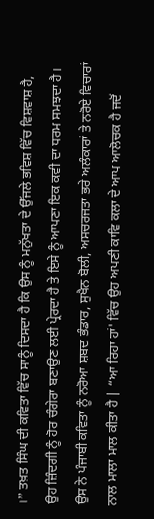।” ਤਖ਼ਤ ਸਿੰਘ ਦੀ ਕਵਿਤਾ ਵਿੱਚ ਸਾਨੂੰ ਦਿਸਦਾ ਹੈ ਕਿ ਉਸ ਨੂੰ ਮਨੁੱਖਤਾ ਦੇ ਉੱਜਲੇ ਭਵਿਸ਼ ਵਿੱਚ ਵਿਸ਼ਵਾਸ਼ ਹੈ, ਉਹ ਜ਼ਿੰਦਗੀ ਨੂੰ ਹੋਰ ਚੰਗੇਰਾ ਬਣਾਉਣ ਲਈ ਪ੍ਰੇਰਦਾ ਹੈ ਤੇ ਇਸੇ ਨੂੰ ਆਪਣਾ ਇਕ ਕਵੀ ਦਾ ਧਰਮ ਸਮਝਦਾ ਹੈ। ਉਸ ਨੇ ਪੰਜਾਬੀ ਕਵਿਤਾ ਨੂੰ ਨਰੋਆ ਸ਼ਬਦ ਭੰਡਾਰ, ਸੁਖੈਨ ਬੋਲੀ, ਅਸਚਰਜਤਾ ਭਰੇ ਅਲੰਕਾਰਾਂ ਤੇ ਨਰੋਏ ਵਿਚਾਰਾਂ ਨਾਲ ਮਾਲਾ ਮਾਲ ਕੀਤਾ ਹੈ | “ਆ ਰਿਹਾ ਹਾਂ' ਵਿੱਚ ਉਹ ਅਪਣੀ ਕਾਵਿ ਕਲਾ ਦੇ ਆਪ ਆਲੋਚਕ ਹੈ ਜਦੋਂ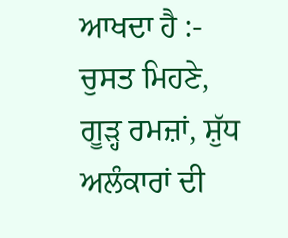ਆਖਦਾ ਹੈ :- ਚੁਸਤ ਮਿਹਣੇ, ਗੂੜ੍ਹ ਰਮਜ਼ਾਂ, ਸ਼ੁੱਧ ਅਲੰਕਾਰਾਂ ਦੀ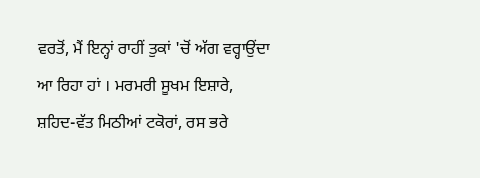ਵਰਤੋਂ, ਮੈਂ ਇਨ੍ਹਾਂ ਰਾਹੀਂ ਤੁਕਾਂ 'ਚੋਂ ਅੱਗ ਵਰ੍ਹਾਉਂਦਾ ਆ ਰਿਹਾ ਹਾਂ । ਮਰਮਰੀ ਸੂਖਮ ਇਸ਼ਾਰੇ, ਸ਼ਹਿਦ-ਵੱਤ ਮਿਠੀਆਂ ਟਕੋਰਾਂ, ਰਸ ਭਰੇ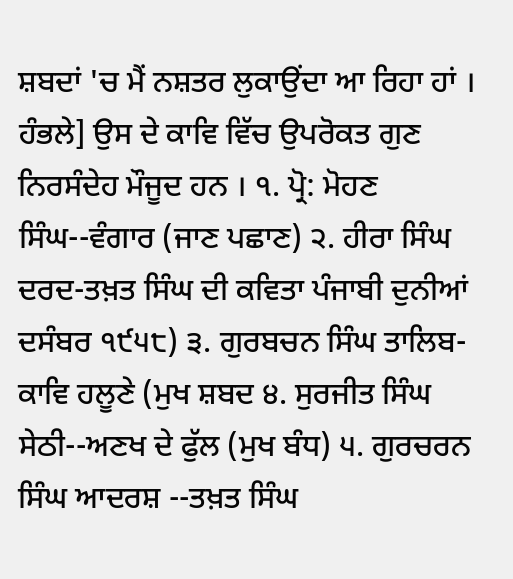ਸ਼ਬਦਾਂ 'ਚ ਮੈਂ ਨਸ਼ਤਰ ਲੁਕਾਉਂਦਾ ਆ ਰਿਹਾ ਹਾਂ । ਹੰਭਲੇ] ਉਸ ਦੇ ਕਾਵਿ ਵਿੱਚ ਉਪਰੋਕਤ ਗੁਣ ਨਿਰਸੰਦੇਹ ਮੌਜੂਦ ਹਨ । ੧. ਪ੍ਰੋ: ਮੋਹਣ ਸਿੰਘ--ਵੰਗਾਰ (ਜਾਣ ਪਛਾਣ) ੨. ਹੀਰਾ ਸਿੰਘ ਦਰਦ-ਤਖ਼ਤ ਸਿੰਘ ਦੀ ਕਵਿਤਾ ਪੰਜਾਬੀ ਦੁਨੀਆਂ ਦਸੰਬਰ ੧੯੫੮) ੩. ਗੁਰਬਚਨ ਸਿੰਘ ਤਾਲਿਬ-ਕਾਵਿ ਹਲੂਣੇ (ਮੁਖ ਸ਼ਬਦ ੪. ਸੁਰਜੀਤ ਸਿੰਘ ਸੇਠੀ--ਅਣਖ ਦੇ ਫੁੱਲ (ਮੁਖ ਬੰਧ) ੫. ਗੁਰਚਰਨ ਸਿੰਘ ਆਦਰਸ਼ --ਤਖ਼ਤ ਸਿੰਘ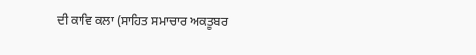ਦੀ ਕਾਵਿ ਕਲਾ (ਸਾਹਿਤ ਸਮਾਚਾਰ ਅਕਤੂਬਰ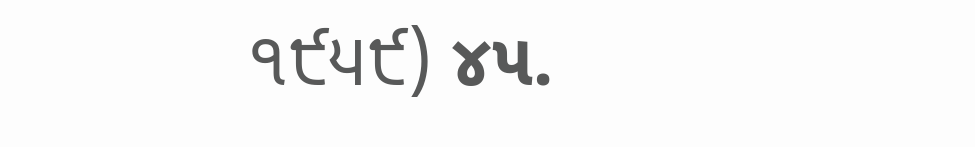੧੯੫੯) ૪૫.